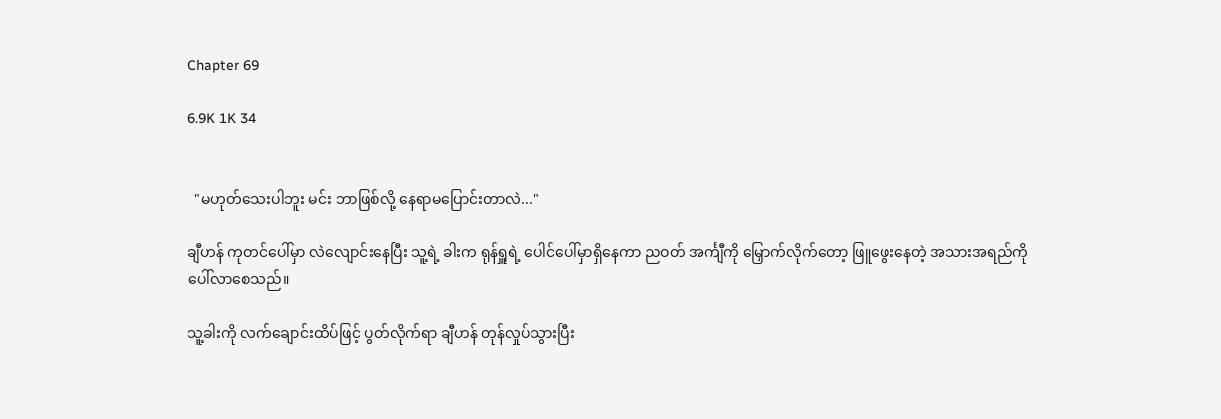Chapter 69

6.9K 1K 34


  "မဟုတ်သေးပါဘူး မင်း ဘာဖြစ်လို့ နေရာမပြောင်းတာလဲ..."

ချီဟန် ကုတင်ပေါ်မှာ လဲလျောင်းနေပြီး သူ့ရဲ့ ခါးက ရုန်ရှူရဲ့ ပေါင်ပေါ်မှာရှိနေကာ ညဝတ် အင်္ကျီကို မြှောက်လိုက်တော့ ဖြူဖွေးနေတဲ့ အသားအရည်ကို ပေါ်လာစေသည်။

သူ့ခါးကို လက်ချောင်းထိပ်ဖြင့် ပွတ်လိုက်ရာ ချီဟန် တုန်လှုပ်သွားပြီး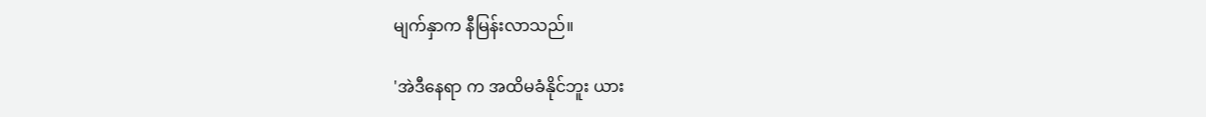မျက်နှာက နီမြန်းလာသည်။

'အဲဒီနေရာ က အထိမခံနိုင်ဘူး ယား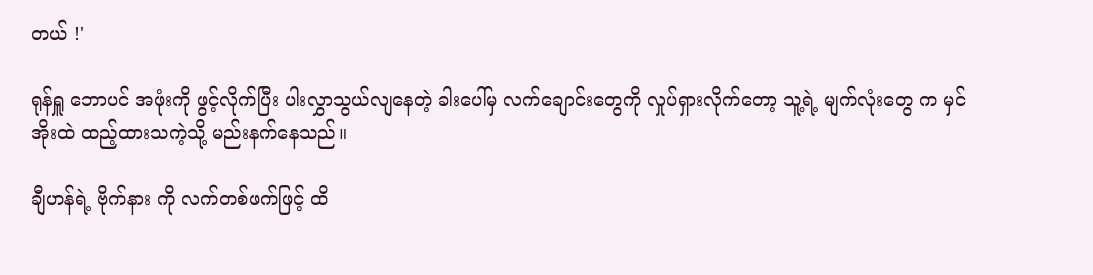တယ် !'

ရုန်ရှူ ဘောပင် အဖုံးကို ဖွင့်လိုက်ပြီး ပါးလွှာသွယ်လျနေတဲ့ ခါးပေါ်မှ လက်ချောင်းတွေကို လှုပ်ရှားလိုက်တော့ သူ့ရဲ့ မျက်လုံးတွေ က မှင်အိုးထဲ ထည့်ထားသကဲ့သို့ မည်းနက်နေသည်။

ချီဟန်ရဲ့ ဗိုက်နား ကို လက်တစ်ဖက်ဖြင့် ထိ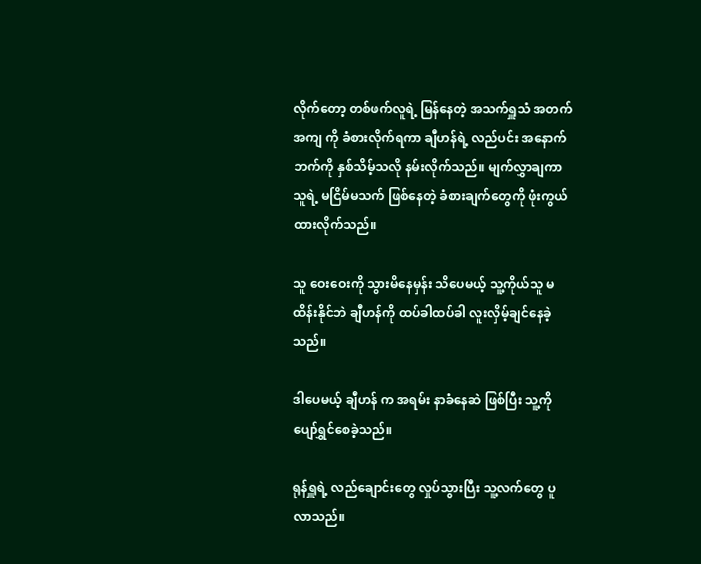လိုက်တော့ တစ်ဖက်လူရဲ့ မြန်နေတဲ့ အသက်ရှူသံ အတက်အကျ ကို ခံစားလိုက်ရကာ ချီဟန်ရဲ့ လည်ပင်း အနောက်ဘက်ကို နှစ်သိမ့်သလို နမ်းလိုက်သည်။ မျက်လွှာချကာ သူရဲ့ မငြိမ်မသက် ဖြစ်နေတဲ့ ခံစားချက်တွေကို ဖုံးကွယ်ထားလိုက်သည်။

သူ ဝေးဝေးကို သွား‌မိနေမှန်း သိပေမယ့် သူ့ကိုယ်သူ မထိန်းနိုင်ဘဲ ချီဟန်ကို ထပ်ခါထပ်ခါ လူးလှိမ့်ချင်နေခဲ့သည်။

ဒါပေမယ့် ချီဟန် က အရမ်း နာခံနေဆဲ ဖြစ်ပြီး သူ့ကို ပျော်ရွှင်စေခဲ့သည်။

ရုန်ရှူရဲ့ လည်ချောင်းတွေ လှုပ်သွားပြီး သူ့လက်တွေ ပူလာသည်။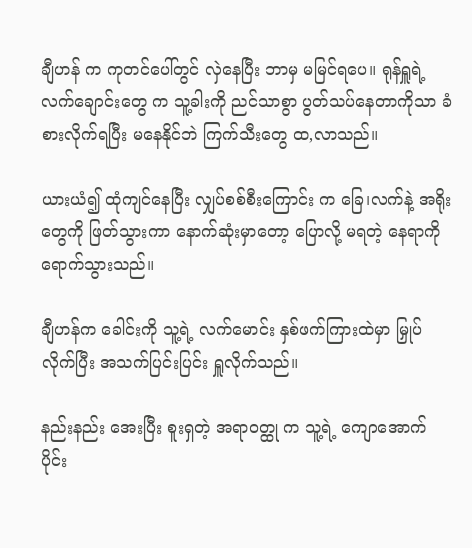ချီဟန် က ကုတင်ပေါ်တွင် လှဲနေပြီး ဘာမှ မမြင်ရပေ။ ရုန်ရှူရဲ့ လက်ချောင်းတွေ က သူ့ခါးကို ညင်သာစွာ ပွတ်သပ်နေတာကိုသာ ခံစားလိုက်ရပြီး မနေနိုင်ဘဲ ကြက်သီးတွေ ထ,လာသည်။

ယားယံ၍ ထုံကျင်နေပြီး လျှပ်စစ်စီးကြောင်း က ခြေ၊လက်နဲ့ အရိုးတွေကို ဖြတ်သွားကာ နောက်ဆုံးမှာတော့ ပြောလို့ မရတဲ့ နေရာကို ရောက်သွားသည်။

ချီဟန်က ခေါင်းကို သူ့ရဲ့ လက်မောင်း နှစ်ဖက်ကြားထဲမှာ မြှုပ်လိုက်ပြီး အသက်ပြင်းပြင်း ရှူလိုက်သည်။

နည်းနည်း အေးပြီး စူးရှတဲ့ အရာဝတ္ထု က သူ့ရဲ့ ကျောအောက်ပိုင်း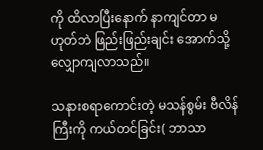ကို ထိလာပြီးနောက် နာကျင်တာ မဟုတ်ဘဲ ဖြည်းဖြည်းချင်း အောက်သို့ လျှောကျလာသည်။

သနားစရာကောင်းတဲ့ မသန်စွမ်း ဗီလိန်ကြီးကို ကယ်တင်ခြင်း( ဘာသာ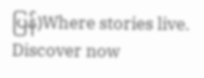ပြန်)Where stories live. Discover now